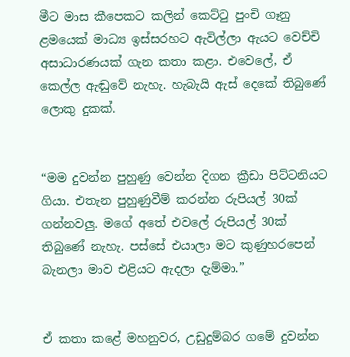මීට මාස කීපෙකට කලින් කෙට්ටු පුංචි ගෑනු ළමයෙක් මාධ්‍ය ඉස්සරහට ඇවිල්ලා ඇයට වෙච්චි අසාධාරණයක් ගැන කතා කළා. එවෙලේ, ඒ කෙල්ල ඇඬුවේ නැහැ. හැබැයි ඇස් දෙකේ තිබුණේ ලොකු දුකක්.


“මම දුවන්න පුහුණු වෙන්න දිගන ක්‍රීඩා පිට්ටනියට ගියා. එතැන පුහුණුවීම් කරන්න රුපියල් 30ක් ගන්නවලු. මගේ අතේ එවලේ රුපියල් 30ක් තිබුණේ නැහැ. පස්සේ එයාලා මට කුණුහරපෙන් බැනලා මාව එළියට ඇදලා දැම්මා.”


ඒ කතා කළේ මහනුවර, උඩුදුම්බර ගමේ දුවන්න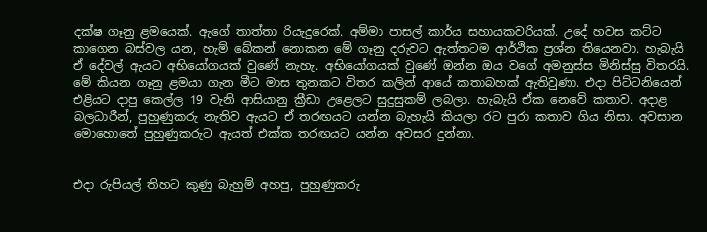දක්ෂ ගෑනු ළමයෙක්. ඇගේ තාත්තා රියැදුරෙක්. අම්මා පාසල් කාර්ය සහායකවරියක්. උදේ හවස කට්ට කාගෙන බස්වල යන, හැම් බේකන් නොකන මේ ගෑනු දරුවට ඇත්තටම ආර්ථික ප්‍රශ්න තියෙනවා. හැබැයි ඒ දේවල් ඇයට අභියෝගයක් වුණේ නැහැ. අභියෝගයක් වුණේ ඔන්න ඔය වගේ අමනුස්ස මිනිස්සු විතරයි. මේ කියන ගෑනු ළමයා ගැන මීට මාස තුනකට විතර කලින් ආයේ කතාබහක් ඇතිවුණා. එදා පිට්ටනියෙන් එළියට දාපු කෙල්ල 19 වැනි ආසියානු ක්‍රීඩා උළෙලට සුදුසුකම් ලබලා. හැබැයි ඒක නෙවේ කතාව. අදාළ බලධාරීන්, පුහුණුකරු නැතිව ඇයට ඒ තරඟයට යන්න බැහැයි කියලා රට පුරා කතාව ගිය නිසා. අවසාන මොහොතේ පුහුණුකරුට ඇයත් එක්ක තරඟයට යන්න අවසර දුන්නා.


එදා රුපියල් තිහට කුණු බැහුම් අහපු, පුහුණුකරු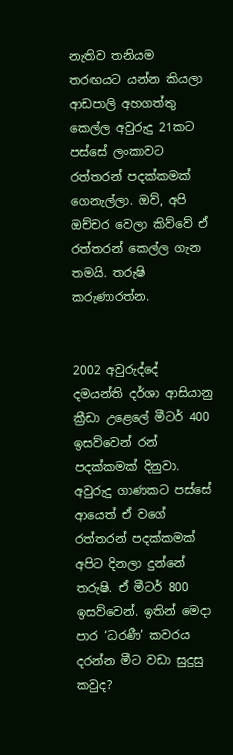නැතිව තනියම තරඟයට යන්න කියලා ආඩපාලි අහගත්තු කෙල්ල අවුරුදු 21කට පස්සේ ලංකාවට රත්තරන් පදක්කමක් ගෙනැල්ලා. ඔව්, අපි ඔච්චර වෙලා කිව්වේ ඒ රත්තරන් කෙල්ල ගැන තමයි. තරුෂි කරුණාරත්න.


2002 අවුරුද්දේ දමයන්ති දර්ශා ආසියානු ක්‍රීඩා උළෙලේ මීටර් 400 ඉසව්වෙන් රන් පදක්කමක් දිනුවා. අවුරුදු ගාණකට පස්සේ ආයෙත් ඒ වගේ රත්තරන් පදක්කමක් අපිට දිනලා දුන්නේ තරුෂි. ඒ මීටර් 800 ඉසව්වෙන්. ඉතින් මෙදා පාර ‘ධරණී’ කවරය දරන්න මීට වඩා සුදුසු කවුද?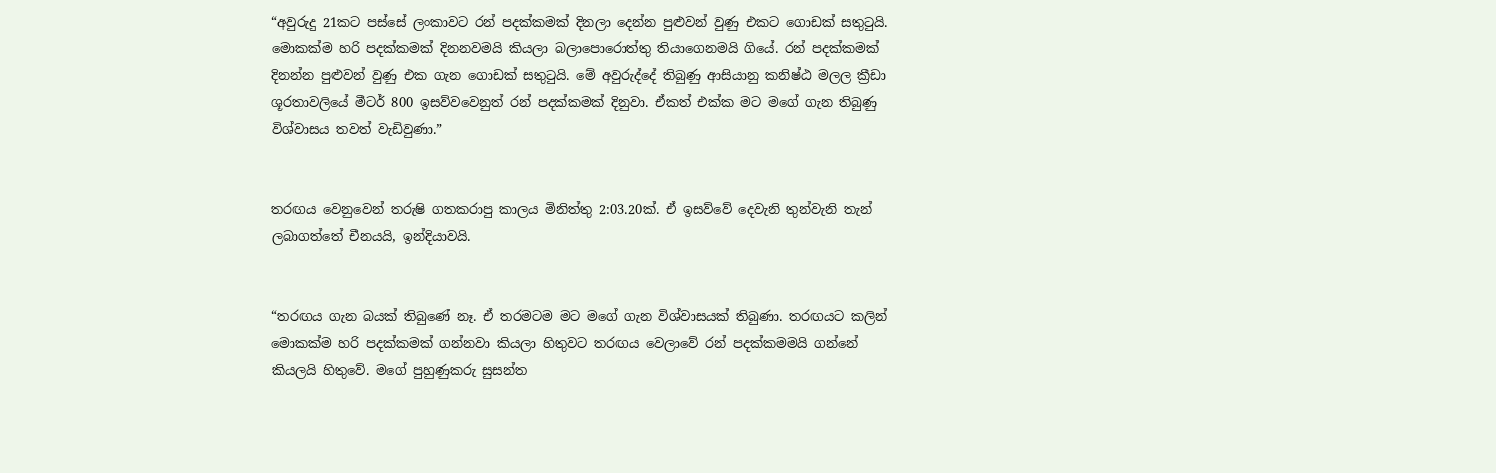“අවුරුදු 21කට පස්සේ ලංකාවට රන් පදක්කමක් දිනලා දෙන්න පුළුවන් වුණු එකට ගොඩක් සතුටුයි. මොකක්ම හරි පදක්කමක් දිනනවමයි කියලා බලාපොරොත්තු තියාගෙනමයි ගියේ. රන් පදක්කමක් දිනන්න පුළුවන් වුණු එක ගැන ගොඩක් සතුටුයි. මේ අවුරුද්දේ තිබුණු ආසියානු කනිෂ්ඨ මලල ක්‍රීඩා ශූරතාවලියේ මීටර් 800 ඉසව්වවෙනුත් රන් පදක්කමක් දිනුවා. ඒකත් එක්ක මට මගේ ගැන තිබුණු විශ්වාසය තවත් වැඩිවුණා.”


තරඟය වෙනුවෙන් තරුෂි ගතකරාපු කාලය මිනිත්තු 2:03.20ක්. ඒ ඉසව්වේ දෙවැනි තුන්වැනි තැන් ලබාගත්තේ චීනයයි, ඉන්දියාවයි.


“තරඟය ගැන බයක් තිබුණේ නෑ. ඒ තරමටම මට මගේ ගැන විශ්වාසයක් තිබුණා. තරඟයට කලින් මොකක්ම හරි පදක්කමක් ගන්නවා කියලා හිතුවට තරඟය වෙලාවේ රන් පදක්කමමයි ගන්නේ කියලයි හිතුවේ. මගේ පුහුණුකරු සුසන්ත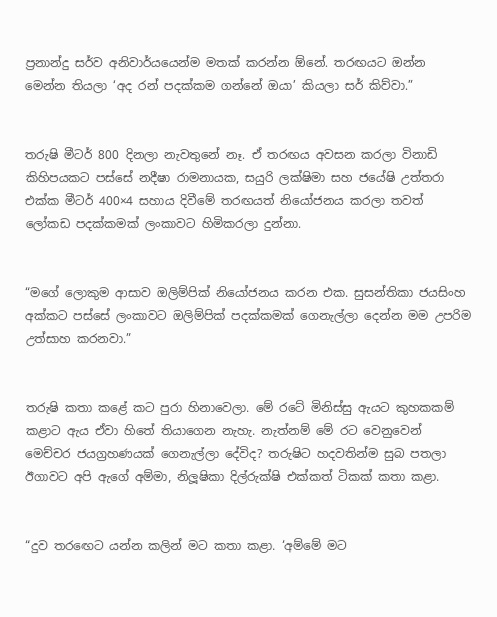ප්‍රනාන්දු සර්ව අනිවාර්යයෙන්ම මතක් කරන්න ඕනේ. තරඟයට ඔන්න මෙන්න තියලා ‘අද රන් පදක්කම ගන්නේ ඔයා’ කියලා සර් කිව්වා.”


තරුෂි මීටර් 800 දිනලා නැවතුනේ නෑ. ඒ තරඟය අවසන කරලා විනාඩි කිහිපයකට පස්සේ නදීෂා රාමනායක, සයුරි ලක්ෂිමා සහ ජයේෂි උත්තරා එක්ක මීටර් 400×4 සහාය දිවීමේ තරඟයත් නියෝජනය කරලා තවත් ලෝකඩ පදක්කමක් ලංකාවට හිමිකරලා දුන්නා.


“මගේ ලොකුම ආසාව ඔලිම්පික් නියෝජනය කරන එක. සුසන්තිකා ජයසිංහ අක්කට පස්සේ ලංකාවට ඔලිම්පික් පදක්කමක් ගෙනැල්ලා දෙන්න මම උපරිම උත්සාහ කරනවා.”


තරුෂි කතා කළේ කට පුරා හිනාවෙලා. මේ රටේ මිනිස්සු ඇයට කුහකකම් කළාට ඇය ඒවා හිතේ තියාගෙන නැහැ. නැත්නම් මේ රට වෙනුවෙන් මෙච්චර ජයග්‍රහණයක් ගෙනැල්ලා දේවිද? තරුෂිට හදවතින්ම සුබ පතලා ඊගාවට අපි ඇගේ අම්මා, නිලූෂිකා දිල්රුක්ෂි එක්කත් ටිකක් කතා කළා.


“දුව තරඟෙට යන්න කලින් මට කතා කළා. ‘අම්මේ මට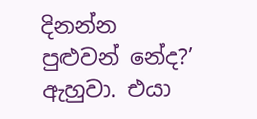දිනන්න පුළුවන් නේද?’ ඇහුවා. එයා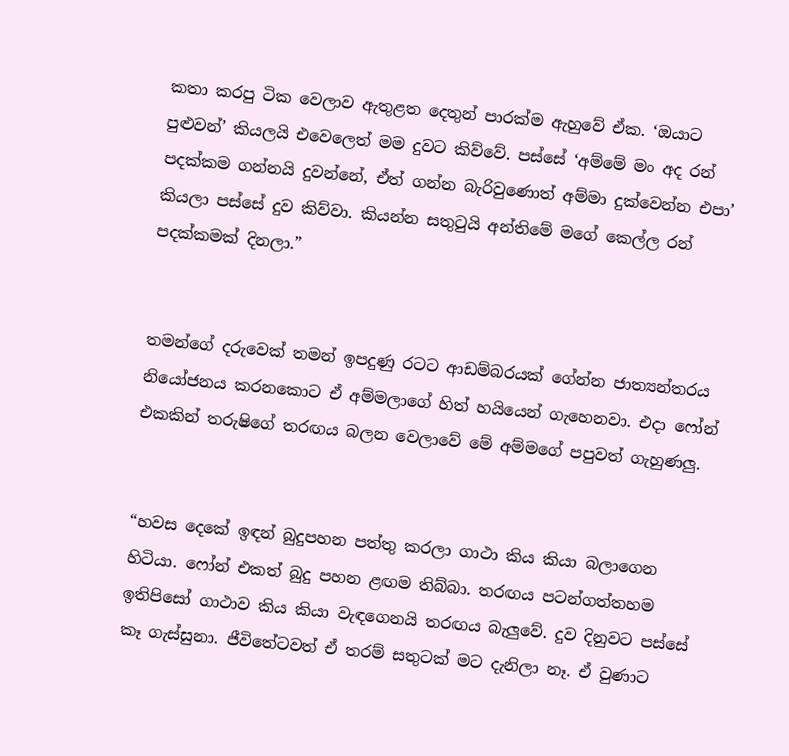කතා කරපු ටික වෙලාව ඇතුළත දෙතුන් පාරක්ම ඇහුවේ ඒක. ‘ඔයාට පුළුවන්’ කියලයි එවෙලෙත් මම දුවට කිව්වේ. පස්සේ ‘අම්මේ මං අද රන් පදක්කම ගන්නයි දුවන්නේ, ඒත් ගන්න බැරිවුණොත් අම්මා දුක්වෙන්න එපා’ කියලා පස්සේ දුව කිව්වා. කියන්න සතුටුයි අන්තිමේ මගේ කෙල්ල රන් පදක්කමක් දිනලා.”


තමන්ගේ දරුවෙක් තමන් ඉපදුණු රටට ආඩම්බරයක් ගේන්න ජාත්‍යන්තරය නියෝජනය කරනකොට ඒ අම්මලාගේ හිත් හයියෙන් ගැහෙනවා. එදා ෆෝන් එකකින් තරුෂිගේ තරඟය බලන වෙලාවේ මේ අම්මගේ පපුවත් ගැහුණලු.


“හවස දෙකේ ඉඳන් බුදුපහන පත්තු කරලා ගාථා කිය කියා බලාගෙන හිටියා. ෆෝන් එකත් බුදු පහන ළඟම තිබ්බා. තරඟය පටන්ගත්තහම ඉතිපිසෝ ගාථාව කිය කියා වැඳගෙනයි තරඟය බැලුවේ. දුව දිනුවට පස්සේ කෑ ගැස්සුනා. ජීවිතේටවත් ඒ තරම් සතුටක් මට දැනිලා නෑ. ඒ වුණාට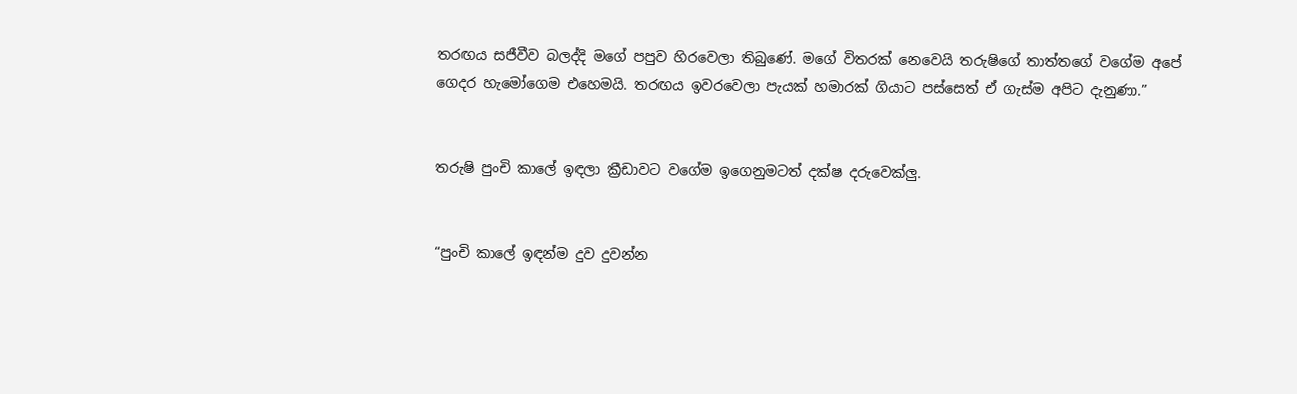තරඟය සජීවීව බලද්දි මගේ පපුව හිරවෙලා තිබුණේ. මගේ විතරක් නෙවෙයි තරුෂිගේ තාත්තගේ වගේම අපේ ගෙදර හැමෝගෙම එහෙමයි. තරඟය ඉවරවෙලා පැයක් හමාරක් ගියාට පස්සෙත් ඒ ගැස්ම අපිට දැනුණා.”


තරුෂි පුංචි කාලේ ඉඳලා ක්‍රීඩාවට වගේම ඉගෙනුමටත් දක්ෂ දරුවෙක්ලු.


“පුංචි කාලේ ඉඳන්ම දුව දුවන්න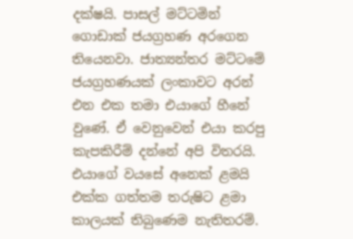දක්ෂයි. පාසල් මට්ටමින් ගොඩාක් ජයග්‍රහණ අරගෙන තියෙනවා. ජාත්‍යන්තර මට්ටමේ ජයග්‍රහණයක් ලංකාවට අරන් එන එක තමා එයාගේ හීනේ වුණේ. ඒ වෙනුවෙන් එයා කරපු කැපකිරීම් දන්නේ අපි විතරයි. එයාගේ වයසේ අනෙක් ළමයි එක්ක ගත්තම තරුෂිට ළමා කාලයක් තිබුණෙම නැතිතරම්.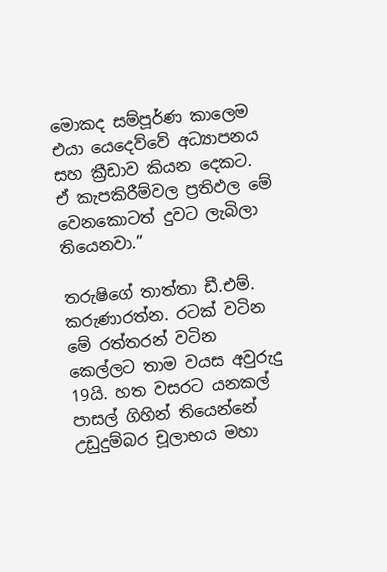මොකද සම්පූර්ණ කාලෙම එයා යෙදෙව්වේ අධ්‍යාපනය සහ ක්‍රීඩාව කියන දෙකට. ඒ කැපකිරීම්වල ප්‍රතිඵල මේ වෙනකොටත් දුවට ලැබිලා තියෙනවා.”

තරුෂිගේ තාත්තා ඩී.එම්. කරුණාරත්න. රටක් වටින මේ රත්තරන් වටින කෙල්ලට තාම වයස අවුරුදු 19යි. හත වසරට යනකල් පාසල් ගිහින් තියෙන්නේ උඩුදුම්බර චූලාභය මහා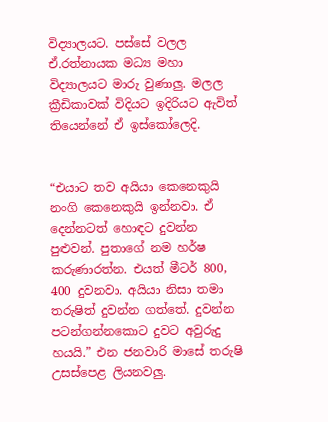විද්‍යාලයට. පස්සේ වලල ඒ.රත්නායක මධ්‍ය මහා විද්‍යාලයට මාරු වුණාලු. මලල ක්‍රීඩිකාවක් විදියට ඉදිරියට ඇවිත් තියෙන්නේ ඒ ඉස්කෝලෙදි.


“එයාට තව අයියා කෙනෙකුයි නංගි කෙනෙකුයි ඉන්නවා. ඒ දෙන්නටත් හොඳට දුවන්න පුළුවන්. පුතාගේ නම හර්ෂ කරුණාරත්න. එයත් මීටර් 800, 400 දුවනවා. අයියා නිසා තමා තරුෂිත් දුවන්න ගත්තේ. දුවන්න පටන්ගන්නකොට දුවට අවුරුදු හයයි.” එන ජනවාරි මාසේ තරුෂි උසස්පෙළ ලියනවලු.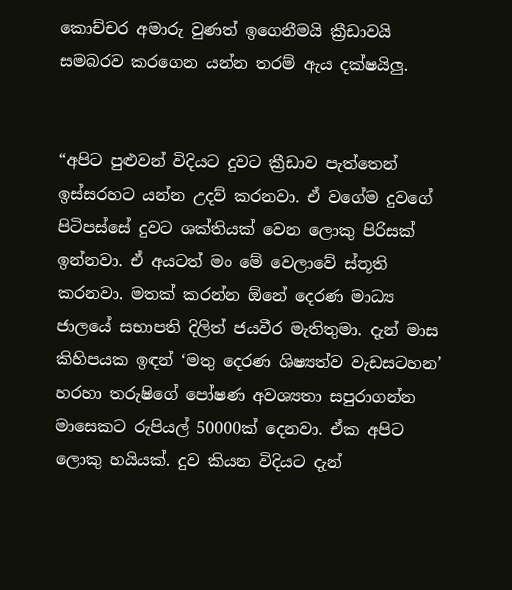කොච්චර අමාරු වුණත් ඉගෙනීමයි ක්‍රීඩාවයි සමබරව කරගෙන යන්න තරම් ඇය දක්ෂයිලු.


“අපිට පුළුවන් විදියට දුවට ක්‍රීඩාව පැත්තෙන් ඉස්සරහට යන්න උදව් කරනවා. ඒ වගේම දුවගේ පිටිපස්සේ දුවට ශක්තියක් වෙන ලොකු පිරිසක් ඉන්නවා. ඒ අයටත් මං මේ වෙලාවේ ස්තූති කරනවා. මතක් කරන්න ඕනේ දෙරණ මාධ්‍ය ජාලයේ සභාපති දිලිත් ජයවීර මැතිතුමා. දැන් මාස කිහිපයක ඉඳන් ‘මතු දෙරණ ශිෂ්‍යත්ව වැඩසටහන’ හරහා තරුෂිගේ පෝෂණ අවශ්‍යතා සපුරාගන්න මාසෙකට රුපියල් 50000ක් දෙනවා. ඒක අපිට ලොකු හයියක්. දුව කියන විදියට දැන්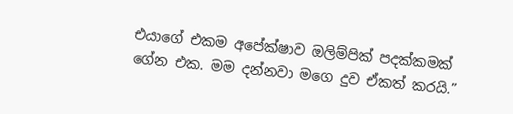එයාගේ එකම අපේක්ෂාව ඔලිම්පික් පදක්කමක් ගේන එක. මම දන්නවා මගෙ දුව ඒකත් කරයි.”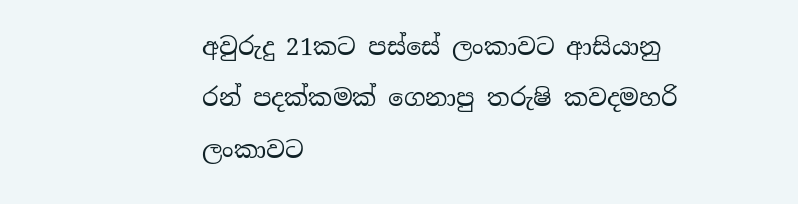අවුරුදු 21කට පස්සේ ලංකාවට ආසියානු රන් පදක්කමක් ගෙනාපු තරුෂි කවදමහරි ලංකාවට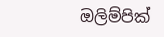ඔලිම්පික්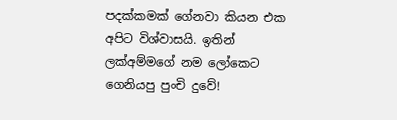පදක්කමක් ගේනවා කියන එක අපිට විශ්වාසයි. ඉතින් ලක්අම්මගේ නම ලෝකෙට ගෙනියපු පුංචි දුවේ!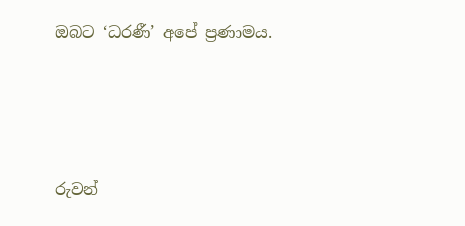ඔබට ‘ධරණී’ අපේ ප්‍රණාමය.




රුවන්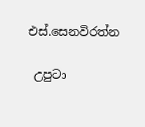එස්.සෙනවිරත්න

 උපුටා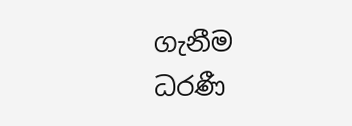ගැනීම ධරණී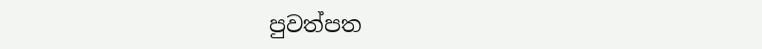පුවත්පත